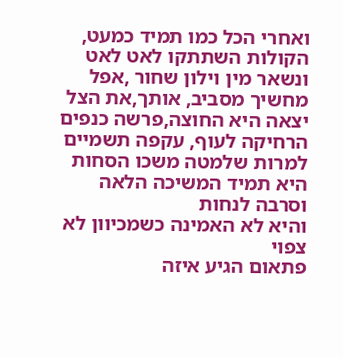ואחרי הכל כמו תמיד כמעט,
הקולות השתתקו לאט לאט
ונשאר מין וילון שחור ,אפל
מחשיך מסביב, אותך,את הצל
יצאה היא החוצה,פרשה כנפים
הרחיקה לעוף, עקפה תשמיים
למרות שלמטה משכו הסחות
היא תמיד המשיכה הלאה וסרבה לנחות
והיא לא האמינה כשמכיוון לא צפוי
פתאום הגיע איזה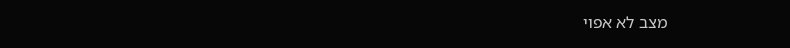מצב לא אפוי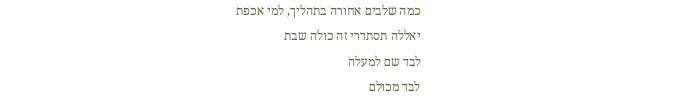כמה שלבים אחורה בתהליך, למי אכפת
יאללה תסתדרי זה כולה שבת
לבד שם למעלה
לבד מכולם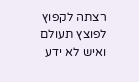רצתה לקפוץ
לפוצץ תעולם
ואיש לא ידע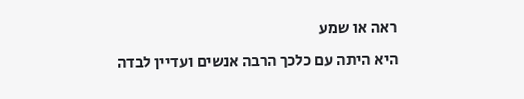ראה או שמע
היא היתה עם כלכך הרבה אנשים ועדיין לבדה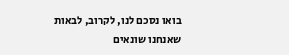בואו נסכם לנו, לקרוב, לבאות
שאנחנו שונאים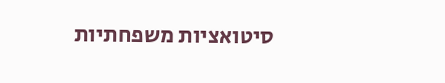סיטואציות משפחתיות